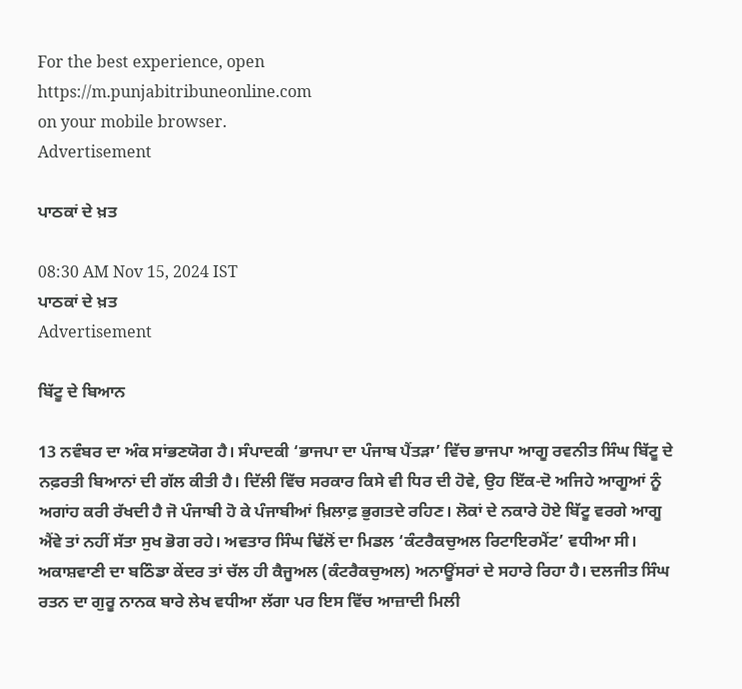For the best experience, open
https://m.punjabitribuneonline.com
on your mobile browser.
Advertisement

ਪਾਠਕਾਂ ਦੇ ਖ਼ਤ

08:30 AM Nov 15, 2024 IST
ਪਾਠਕਾਂ ਦੇ ਖ਼ਤ
Advertisement

ਬਿੱਟੂ ਦੇ ਬਿਆਨ

13 ਨਵੰਬਰ ਦਾ ਅੰਕ ਸਾਂਭਣਯੋਗ ਹੈ। ਸੰਪਾਦਕੀ ‘ਭਾਜਪਾ ਦਾ ਪੰਜਾਬ ਪੈਂਤੜਾ’ ਵਿੱਚ ਭਾਜਪਾ ਆਗੂ ਰਵਨੀਤ ਸਿੰਘ ਬਿੱਟੂ ਦੇ ਨਫ਼ਰਤੀ ਬਿਆਨਾਂ ਦੀ ਗੱਲ ਕੀਤੀ ਹੈ। ਦਿੱਲੀ ਵਿੱਚ ਸਰਕਾਰ ਕਿਸੇ ਵੀ ਧਿਰ ਦੀ ਹੋਵੇ, ਉਹ ਇੱਕ-ਦੋ ਅਜਿਹੇ ਆਗੂਆਂ ਨੂੰ ਅਗਾਂਹ ਕਰੀ ਰੱਖਦੀ ਹੈ ਜੋ ਪੰਜਾਬੀ ਹੋ ਕੇ ਪੰਜਾਬੀਆਂ ਖ਼ਿਲਾਫ਼ ਭੁਗਤਦੇ ਰਹਿਣ। ਲੋਕਾਂ ਦੇ ਨਕਾਰੇ ਹੋਏ ਬਿੱਟੂ ਵਰਗੇ ਆਗੂ ਐਂਵੇ ਤਾਂ ਨਹੀਂ ਸੱਤਾ ਸੁਖ ਭੋਗ ਰਹੇ। ਅਵਤਾਰ ਸਿੰਘ ਢਿੱਲੋਂ ਦਾ ਮਿਡਲ ‘ਕੰਟਰੈਕਚੁਅਲ ਰਿਟਾਇਰਮੈਂਟ’ ਵਧੀਆ ਸੀ। ਅਕਾਸ਼ਵਾਣੀ ਦਾ ਬਠਿੰਡਾ ਕੇਂਦਰ ਤਾਂ ਚੱਲ ਹੀ ਕੈਜੂਅਲ (ਕੰਟਰੈਕਚੁਅਲ) ਅਨਾਊਂਸਰਾਂ ਦੇ ਸਹਾਰੇ ਰਿਹਾ ਹੈ। ਦਲਜੀਤ ਸਿੰਘ ਰਤਨ ਦਾ ਗੁਰੂ ਨਾਨਕ ਬਾਰੇ ਲੇਖ ਵਧੀਆ ਲੱਗਾ ਪਰ ਇਸ ਵਿੱਚ ਆਜ਼ਾਦੀ ਮਿਲੀ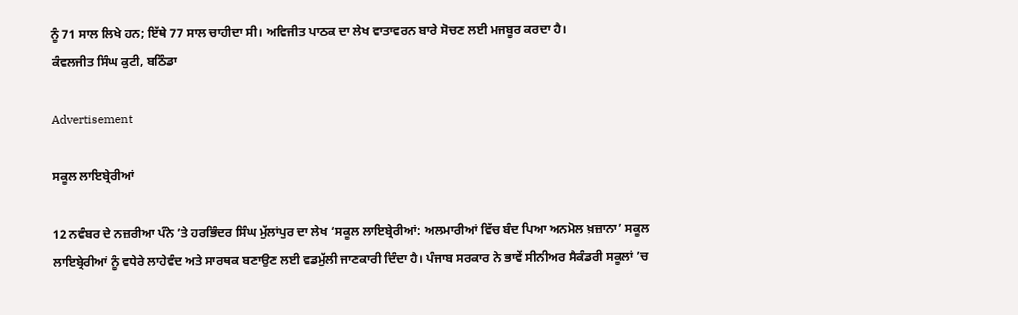ਨੂੰ 71 ਸਾਲ ਲਿਖੇ ਹਨ; ਇੱਥੇ 77 ਸਾਲ ਚਾਹੀਦਾ ਸੀ। ਅਵਿਜੀਤ ਪਾਠਕ ਦਾ ਲੇਖ ਵਾਤਾਵਰਨ ਬਾਰੇ ਸੋਚਣ ਲਈ ਮਜਬੂਰ ਕਰਦਾ ਹੈ।
ਕੰਵਲਜੀਤ ਸਿੰਘ ਕੁਟੀ, ਬਠਿੰਡਾ

Advertisement

ਸਕੂਲ ਲਾਇਬ੍ਰੇਰੀਆਂ

12 ਨਵੰਬਰ ਦੇ ਨਜ਼ਰੀਆ ਪੰਨੇ ’ਤੇ ਹਰਭਿੰਦਰ ਸਿੰਘ ਮੁੱਲਾਂਪੁਰ ਦਾ ਲੇਖ ‘ਸਕੂਲ ਲਾਇਬ੍ਰੇਰੀਆਂ: ਅਲਮਾਰੀਆਂ ਵਿੱਚ ਬੰਦ ਪਿਆ ਅਨਮੋਲ ਖ਼ਜ਼ਾਨਾ’ ਸਕੂਲ ਲਾਇਬ੍ਰੇਰੀਆਂ ਨੂੰ ਵਧੇਰੇ ਲਾਹੇਵੰਦ ਅਤੇ ਸਾਰਥਕ ਬਣਾਉਣ ਲਈ ਵਡਮੁੱਲੀ ਜਾਣਕਾਰੀ ਦਿੰਦਾ ਹੈ। ਪੰਜਾਬ ਸਰਕਾਰ ਨੇ ਭਾਵੇਂ ਸੀਨੀਅਰ ਸੈਕੰਡਰੀ ਸਕੂਲਾਂ ’ਚ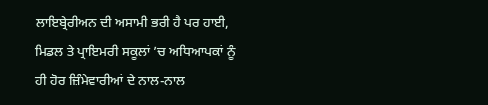ਲਾਇਬ੍ਰੇਰੀਅਨ ਦੀ ਅਸਾਮੀ ਭਰੀ ਹੈ ਪਰ ਹਾਈ, ਮਿਡਲ ਤੇ ਪ੍ਰਾਇਮਰੀ ਸਕੂਲਾਂ ’ਚ ਅਧਿਆਪਕਾਂ ਨੂੰ ਹੀ ਹੋਰ ਜ਼ਿੰਮੇਵਾਰੀਆਂ ਦੇ ਨਾਲ-ਨਾਲ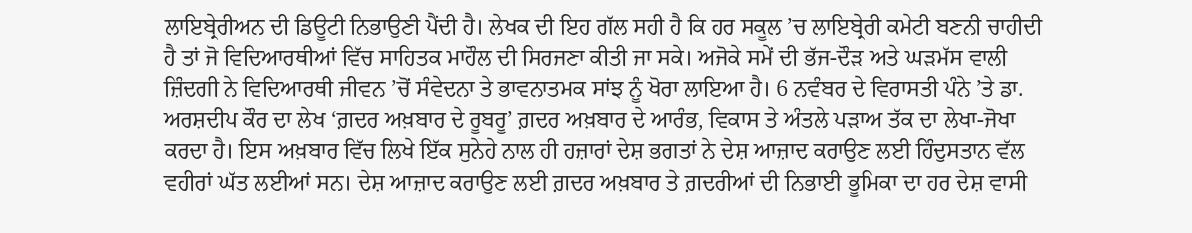ਲਾਇਬ੍ਰੇਰੀਅਨ ਦੀ ਡਿਊਟੀ ਨਿਭਾਉਣੀ ਪੈਂਦੀ ਹੈ। ਲੇਖਕ ਦੀ ਇਹ ਗੱਲ ਸਹੀ ਹੈ ਕਿ ਹਰ ਸਕੂਲ ’ਚ ਲਾਇਬ੍ਰੇਰੀ ਕਮੇਟੀ ਬਣਨੀ ਚਾਹੀਦੀ ਹੈ ਤਾਂ ਜੋ ਵਿਦਿਆਰਥੀਆਂ ਵਿੱਚ ਸਾਹਿਤਕ ਮਾਹੌਲ ਦੀ ਸਿਰਜਣਾ ਕੀਤੀ ਜਾ ਸਕੇ। ਅਜੋਕੇ ਸਮੇਂ ਦੀ ਭੱਜ-ਦੌੜ ਅਤੇ ਘੜਮੱਸ ਵਾਲੀ ਜ਼ਿੰਦਗੀ ਨੇ ਵਿਦਿਆਰਥੀ ਜੀਵਨ ’ਚੋਂ ਸੰਵੇਦਨਾ ਤੇ ਭਾਵਨਾਤਮਕ ਸਾਂਝ ਨੂੰ ਖੋਰਾ ਲਾਇਆ ਹੈ। 6 ਨਵੰਬਰ ਦੇ ਵਿਰਾਸਤੀ ਪੰਨੇ ’ਤੇ ਡਾ. ਅਰਸ਼ਦੀਪ ਕੌਰ ਦਾ ਲੇਖ ‘ਗ਼ਦਰ ਅਖ਼ਬਾਰ ਦੇ ਰੂਬਰੂ’ ਗ਼ਦਰ ਅਖ਼ਬਾਰ ਦੇ ਆਰੰਭ, ਵਿਕਾਸ ਤੇ ਅੰਤਲੇ ਪੜਾਅ ਤੱਕ ਦਾ ਲੇਖਾ-ਜੋਖਾ ਕਰਦਾ ਹੈ। ਇਸ ਅਖ਼ਬਾਰ ਵਿੱਚ ਲਿਖੇ ਇੱਕ ਸੁਨੇਹੇ ਨਾਲ ਹੀ ਹਜ਼ਾਰਾਂ ਦੇਸ਼ ਭਗਤਾਂ ਨੇ ਦੇਸ਼ ਆਜ਼ਾਦ ਕਰਾਉਣ ਲਈ ਹਿੰਦੁਸਤਾਨ ਵੱਲ ਵਹੀਰਾਂ ਘੱਤ ਲਈਆਂ ਸਨ। ਦੇਸ਼ ਆਜ਼ਾਦ ਕਰਾਉਣ ਲਈ ਗ਼ਦਰ ਅਖ਼ਬਾਰ ਤੇ ਗ਼ਦਰੀਆਂ ਦੀ ਨਿਭਾਈ ਭੂਮਿਕਾ ਦਾ ਹਰ ਦੇਸ਼ ਵਾਸੀ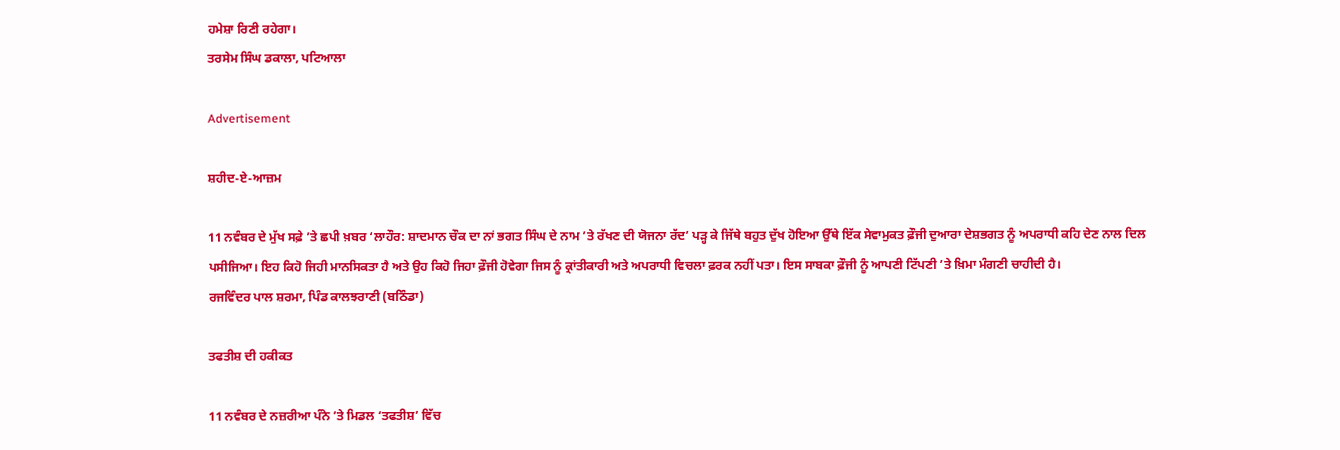ਹਮੇਸ਼ਾ ਰਿਣੀ ਰਹੇਗਾ।
ਤਰਸੇਮ ਸਿੰਘ ਡਕਾਲਾ, ਪਟਿਆਲਾ

Advertisement

ਸ਼ਹੀਦ-ਏ-ਆਜ਼ਮ

11 ਨਵੰਬਰ ਦੇ ਮੁੱਖ ਸਫ਼ੇ ’ਤੇ ਛਪੀ ਖ਼ਬਰ ‘ਲਾਹੌਰ: ਸ਼ਾਦਮਾਨ ਚੌਕ ਦਾ ਨਾਂ ਭਗਤ ਸਿੰਘ ਦੇ ਨਾਮ ’ਤੇ ਰੱਖਣ ਦੀ ਯੋਜਨਾ ਰੱਦ’ ਪੜ੍ਹ ਕੇ ਜਿੱਥੇ ਬਹੁਤ ਦੁੱਖ ਹੋਇਆ ਉੱਥੇ ਇੱਕ ਸੇਵਾਮੁਕਤ ਫ਼ੌਜੀ ਦੁਆਰਾ ਦੇਸ਼ਭਗਤ ਨੂੰ ਅਪਰਾਧੀ ਕਹਿ ਦੇਣ ਨਾਲ ਦਿਲ ਪਸੀਜਿਆ। ਇਹ ਕਿਹੋ ਜਿਹੀ ਮਾਨਸਿਕਤਾ ਹੈ ਅਤੇ ਉਹ ਕਿਹੋ ਜਿਹਾ ਫ਼ੌਜੀ ਹੋਵੇਗਾ ਜਿਸ ਨੂੰ ਕ੍ਰਾਂਤੀਕਾਰੀ ਅਤੇ ਅਪਰਾਧੀ ਵਿਚਲਾ ਫ਼ਰਕ ਨਹੀਂ ਪਤਾ। ਇਸ ਸਾਬਕਾ ਫ਼ੌਜੀ ਨੂੰ ਆਪਣੀ ਟਿੱਪਣੀ ’ਤੇ ਖ਼ਿਮਾ ਮੰਗਣੀ ਚਾਹੀਦੀ ਹੈ।
ਰਜਵਿੰਦਰ ਪਾਲ ਸ਼ਰਮਾ, ਪਿੰਡ ਕਾਲਝਰਾਣੀ (ਬਠਿੰਡਾ)

ਤਫਤੀਸ਼ ਦੀ ਹਕੀਕਤ

11 ਨਵੰਬਰ ਦੇ ਨਜ਼ਰੀਆ ਪੰਨੇ ’ਤੇ ਮਿਡਲ ‘ਤਫਤੀਸ਼’ ਵਿੱਚ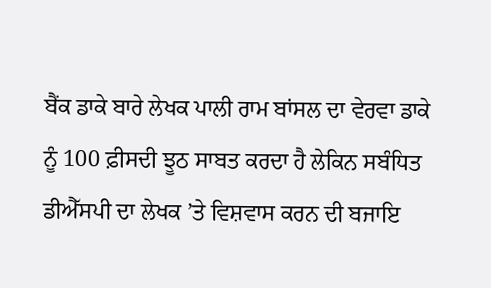ਬੈਂਕ ਡਾਕੇ ਬਾਰੇ ਲੇਖਕ ਪਾਲੀ ਰਾਮ ਬਾਂਸਲ ਦਾ ਵੇਰਵਾ ਡਾਕੇ ਨੂੰ 100 ਫ਼ੀਸਦੀ ਝੂਠ ਸਾਬਤ ਕਰਦਾ ਹੈ ਲੇਕਿਨ ਸਬੰਧਿਤ ਡੀਐੱਸਪੀ ਦਾ ਲੇਖਕ ’ਤੇ ਵਿਸ਼ਵਾਸ ਕਰਨ ਦੀ ਬਜਾਇ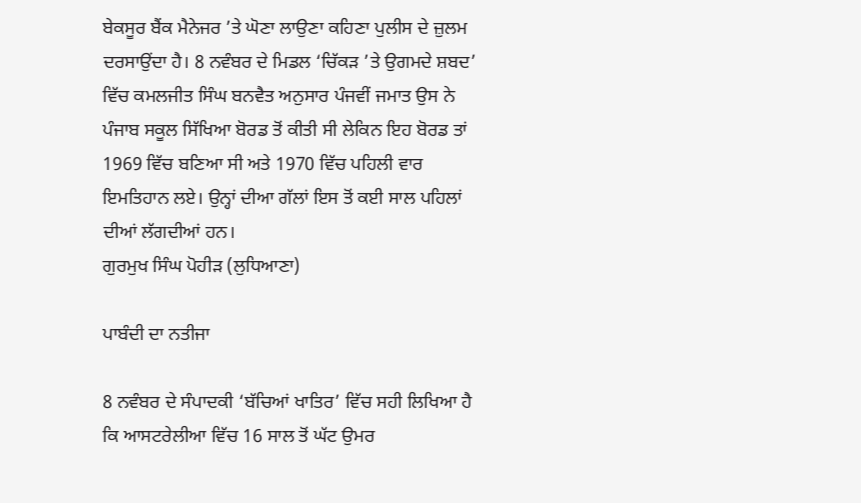ਬੇਕਸੂਰ ਬੈਂਕ ਮੈਨੇਜਰ ’ਤੇ ਘੋਣਾ ਲਾਉਣਾ ਕਹਿਣਾ ਪੁਲੀਸ ਦੇ ਜ਼ੁਲਮ ਦਰਸਾਉਂਦਾ ਹੈ। 8 ਨਵੰਬਰ ਦੇ ਮਿਡਲ ‘ਚਿੱਕੜ ’ਤੇ ਉਗਮਦੇ ਸ਼ਬਦ’ ਵਿੱਚ ਕਮਲਜੀਤ ਸਿੰਘ ਬਨਵੈਤ ਅਨੁਸਾਰ ਪੰਜਵੀਂ ਜਮਾਤ ਉਸ ਨੇ ਪੰਜਾਬ ਸਕੂਲ ਸਿੱਖਿਆ ਬੋਰਡ ਤੋਂ ਕੀਤੀ ਸੀ ਲੇਕਿਨ ਇਹ ਬੋਰਡ ਤਾਂ 1969 ਵਿੱਚ ਬਣਿਆ ਸੀ ਅਤੇ 1970 ਵਿੱਚ ਪਹਿਲੀ ਵਾਰ ਇਮਤਿਹਾਨ ਲਏ। ਉਨ੍ਹਾਂ ਦੀਆ ਗੱਲਾਂ ਇਸ ਤੋਂ ਕਈ ਸਾਲ ਪਹਿਲਾਂ ਦੀਆਂ ਲੱਗਦੀਆਂ ਹਨ।
ਗੁਰਮੁਖ ਸਿੰਘ ਪੋਹੀੜ (ਲੁਧਿਆਣਾ)

ਪਾਬੰਦੀ ਦਾ ਨਤੀਜਾ

8 ਨਵੰਬਰ ਦੇ ਸੰਪਾਦਕੀ ‘ਬੱਚਿਆਂ ਖਾਤਿਰ’ ਵਿੱਚ ਸਹੀ ਲਿਖਿਆ ਹੈ ਕਿ ਆਸਟਰੇਲੀਆ ਵਿੱਚ 16 ਸਾਲ ਤੋਂ ਘੱਟ ਉਮਰ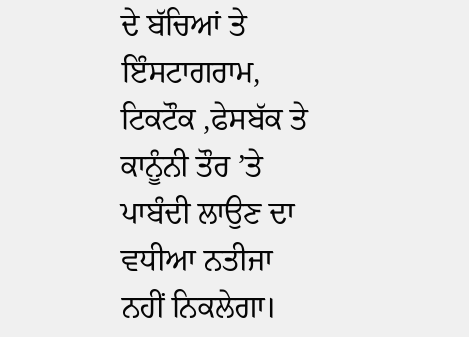ਦੇ ਬੱਚਿਆਂ ਤੇ ਇੰਸਟਾਗਰਾਮ, ਟਿਕਟੌਕ ,ਫੇਸਬੱਕ ਤੇ ਕਾਨੂੰਨੀ ਤੌਰ ’ਤੇ ਪਾਬੰਦੀ ਲਾਉਣ ਦਾ ਵਧੀਆ ਨਤੀਜਾ ਨਹੀਂ ਨਿਕਲੇਗਾ।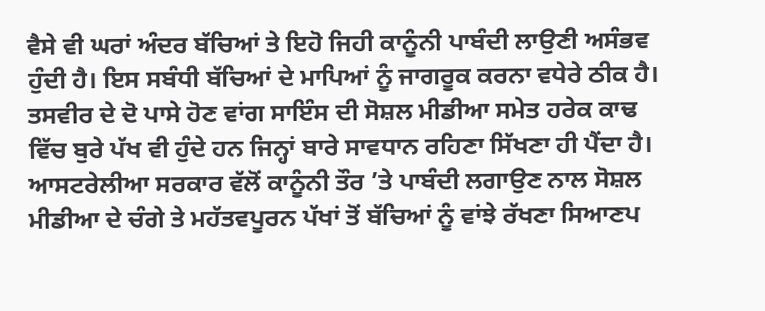ਵੈਸੇ ਵੀ ਘਰਾਂ ਅੰਦਰ ਬੱਚਿਆਂ ਤੇ ਇਹੋ ਜਿਹੀ ਕਾਨੂੰਨੀ ਪਾਬੰਦੀ ਲਾਉਣੀ ਅਸੰਭਵ ਹੁੰਦੀ ਹੈ। ਇਸ ਸਬੰਧੀ ਬੱਚਿਆਂ ਦੇ ਮਾਪਿਆਂ ਨੂੰ ਜਾਗਰੂਕ ਕਰਨਾ ਵਧੇਰੇ ਠੀਕ ਹੈ। ਤਸਵੀਰ ਦੇ ਦੋ ਪਾਸੇ ਹੋਣ ਵਾਂਗ ਸਾਇੰਸ ਦੀ ਸੋਸ਼ਲ ਮੀਡੀਆ ਸਮੇਤ ਹਰੇਕ ਕਾਢ ਵਿੱਚ ਬੁਰੇ ਪੱਖ ਵੀ ਹੁੰਦੇ ਹਨ ਜਿਨ੍ਹਾਂ ਬਾਰੇ ਸਾਵਧਾਨ ਰਹਿਣਾ ਸਿੱਖਣਾ ਹੀ ਪੈਂਦਾ ਹੈ। ਆਸਟਰੇਲੀਆ ਸਰਕਾਰ ਵੱਲੋਂ ਕਾਨੂੰਨੀ ਤੌਰ ’ਤੇ ਪਾਬੰਦੀ ਲਗਾਉਣ ਨਾਲ ਸੋਸ਼ਲ ਮੀਡੀਆ ਦੇ ਚੰਗੇ ਤੇ ਮਹੱਤਵਪੂਰਨ ਪੱਖਾਂ ਤੋਂ ਬੱਚਿਆਂ ਨੂੰ ਵਾਂਝੇ ਰੱਖਣਾ ਸਿਆਣਪ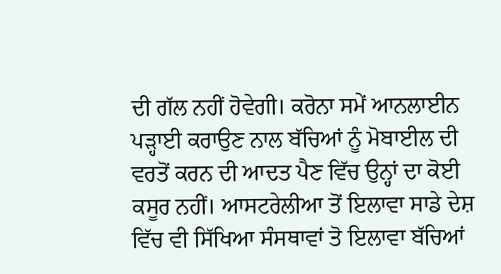ਦੀ ਗੱਲ ਨਹੀਂ ਹੋਵੇਗੀ। ਕਰੋਨਾ ਸਮੇਂ ਆਨਲਾਈਨ ਪੜ੍ਹਾਈ ਕਰਾਉਣ ਨਾਲ ਬੱਚਿਆਂ ਨੂੰ ਮੋਬਾਈਲ ਦੀ ਵਰਤੋਂ ਕਰਨ ਦੀ ਆਦਤ ਪੈਣ ਵਿੱਚ ਉਨ੍ਹਾਂ ਦਾ ਕੋਈ ਕਸੂਰ ਨਹੀਂ। ਆਸਟਰੇਲੀਆ ਤੋਂ ਇਲਾਵਾ ਸਾਡੇ ਦੇਸ਼ ਵਿੱਚ ਵੀ ਸਿੱਖਿਆ ਸੰਸਥਾਵਾਂ ਤੋ ਇਲਾਵਾ ਬੱਚਿਆਂ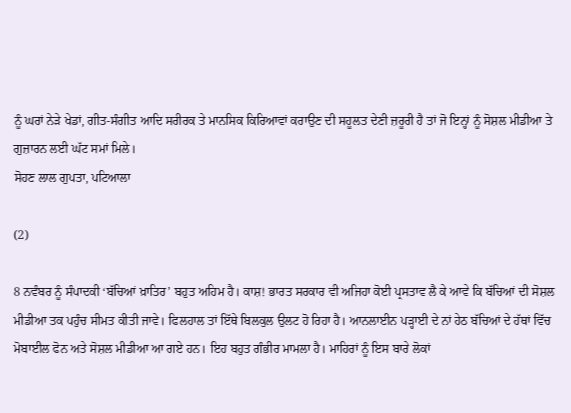ਨੂੰ ਘਰਾਂ ਨੇੜੇ ਖੇਡਾਂ, ਗੀਤ-ਸੰਗੀਤ ਆਦਿ ਸਰੀਰਕ ਤੇ ਮਾਨਸਿਕ ਕਿਰਿਆਵਾਂ ਕਰਾਉਣ ਦੀ ਸਹੂਲਤ ਦੇਣੀ ਜ਼ਰੂਰੀ ਹੈ ਤਾਂ ਜੋ ਇਨ੍ਹਾਂ ਨੂੰ ਸੋਸ਼ਲ ਮੀਡੀਆ ਤੇ ਗੁਜ਼ਾਰਨ ਲਈ ਘੱਟ ਸਮਾਂ ਮਿਲੇ।
ਸੋਹਣ ਲਾਲ ਗੁਪਤਾ, ਪਟਿਆਲਾ

(2)

8 ਨਵੰਬਰ ਨੂੰ ਸੰਪਾਦਕੀ ‘ਬੱਚਿਆਂ ਖ਼ਾਤਿਰ’ ਬਹੁਤ ਅਹਿਮ ਹੈ। ਕਾਸ਼! ਭਾਰਤ ਸਰਕਾਰ ਵੀ ਅਜਿਹਾ ਕੋਈ ਪ੍ਰਸਤਾਵ ਲੈ ਕੇ ਆਵੇ ਕਿ ਬੱਚਿਆਂ ਦੀ ਸੋਸ਼ਲ ਮੀਡੀਆ ਤਕ ਪਹੁੰਚ ਸੀਮਤ ਕੀਤੀ ਜਾਵੇ। ਫਿਲਹਾਲ ਤਾਂ ਇੱਥੇ ਬਿਲਕੁਲ ਉਲਟ ਹੋ ਰਿਹਾ ਹੈ। ਆਨਲਾਈਨ ਪੜ੍ਹਾਈ ਦੇ ਨਾਂ ਹੇਠ ਬੱਚਿਆਂ ਦੇ ਹੱਥਾਂ ਵਿੱਚ ਮੋਬਾਈਲ ਫੋਨ ਅਤੇ ਸੋਸ਼ਲ ਮੀਡੀਆ ਆ ਗਏ ਹਨ। ਇਹ ਬਹੁਤ ਗੰਭੀਰ ਮਾਮਲਾ ਹੈ। ਮਾਹਿਰਾਂ ਨੂੰ ਇਸ ਬਾਰੇ ਲੋਕਾਂ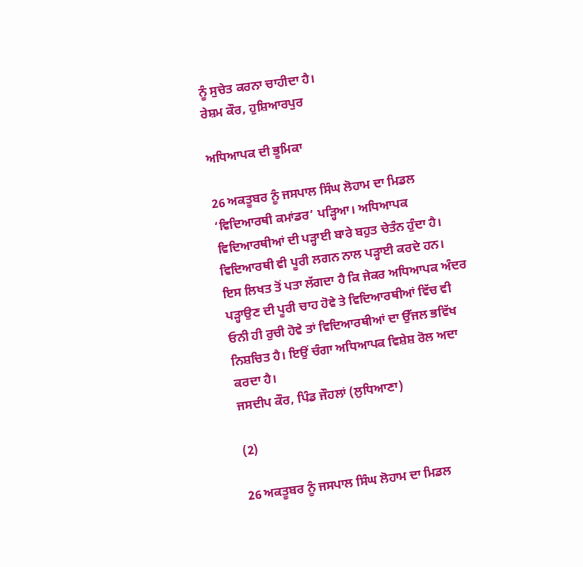ਨੂੰ ਸੁਚੇਤ ਕਰਨਾ ਚਾਹੀਦਾ ਹੈ।
ਰੇਸ਼ਮ ਕੌਰ, ਹੁਸ਼ਿਆਰਪੁਰ

ਅਧਿਆਪਕ ਦੀ ਭੂਮਿਕਾ

26 ਅਕਤੂਬਰ ਨੂੰ ਜਸਪਾਲ ਸਿੰਘ ਲੋਹਾਮ ਦਾ ਮਿਡਲ ‘ਵਿਦਿਆਰਥੀ ਕਮਾਂਡਰ’ ਪੜ੍ਹਿਆ। ਅਧਿਆਪਕ ਵਿਦਿਆਰਥੀਆਂ ਦੀ ਪੜ੍ਹਾਈ ਬਾਰੇ ਬਹੁਤ ਚੇਤੰਨ ਹੁੰਦਾ ਹੈ। ਵਿਦਿਆਰਥੀ ਵੀ ਪੂਰੀ ਲਗਨ ਨਾਲ ਪੜ੍ਹਾਈ ਕਰਦੇ ਹਨ। ਇਸ ਲਿਖਤ ਤੋਂ ਪਤਾ ਲੱਗਦਾ ਹੈ ਕਿ ਜੇਕਰ ਅਧਿਆਪਕ ਅੰਦਰ ਪੜ੍ਹਾਉਣ ਦੀ ਪੂਰੀ ਚਾਹ ਹੋਵੇ ਤੇ ਵਿਦਿਆਰਥੀਆਂ ਵਿੱਚ ਵੀ ਓਨੀ ਹੀ ਰੁਚੀ ਹੋਵੇ ਤਾਂ ਵਿਦਿਆਰਥੀਆਂ ਦਾ ਉੱਜਲ ਭਵਿੱਖ ਨਿਸ਼ਚਿਤ ਹੈ। ਇਉਂ ਚੰਗਾ ਅਧਿਆਪਕ ਵਿਸ਼ੇਸ਼ ਰੋਲ ਅਦਾ ਕਰਦਾ ਹੈ।
ਜਸਦੀਪ ਕੌਰ, ਪਿੰਡ ਜੌਹਲਾਂ (ਲੁਧਿਆਣਾ)

(2)

26 ਅਕਤੂਬਰ ਨੂੰ ਜਸਪਾਲ ਸਿੰਘ ਲੋਹਾਮ ਦਾ ਮਿਡਲ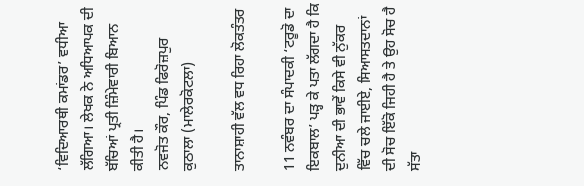‘ਵਿਦਿਆਰਥੀ ਕਮਾਂਡਰ’ ਵਧੀਆ ਲੱਗਿਆ। ਲੇਖਕ ਨੇ ਅਧਿਆਪਕ ਦੀ ਬੱਚਿਆਂ ਪ੍ਰਤੀ ਜ਼ਿੰਮੇਵਾਰੀ ਬਿਆਨ ਕੀਤੀ ਹੈ।
ਨਵਜੋਤ ਕੌਰ, ਪਿੰਡ ਫਿਰੋਜ਼ਪੁਰ ਕੁਠਾਲਾ (ਮਾਲੇਰਕੋਟਲਾ)

ਤਾਨਾਸ਼ਾਹੀ ਵੱਲ ਵਧ ਰਿਹਾ ਲੋਕਤੰਤਰ

11 ਨਵੰਬਰ ਦਾ ਸੰਪਾਦਕੀ ‘ਟਰੂਡੋ ਦਾ ਇਕਬਾਲ’ ਪੜ੍ਹ ਕੇ ਪਤਾ ਲੱਗਦਾ ਹੈ ਕਿ ਦੁਨੀਆ ਦੀ ਭਾਵੇਂ ਕਿਸੇ ਵੀ ਨੁੱਕਰ ਵਿੱਚ ਚਲੇ ਜਾਈਏ, ਸਿਆਸਤਦਾਨਾਂ ਦੀ ਸੋਚ ਇੱਕੋ ਜਿਹੀ ਹੈ ਤੇ ਉਹ ਸੋਚ ਹੈ ਸੱਤਾ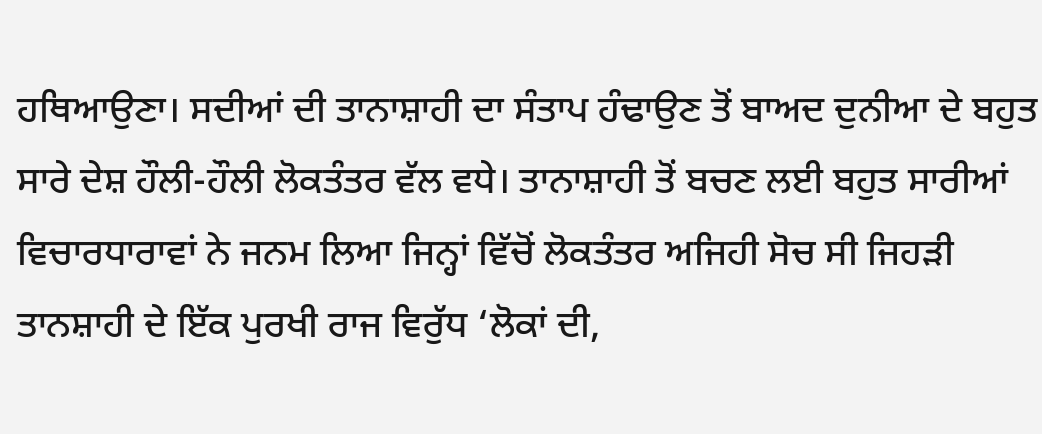ਹਥਿਆਉਣਾ। ਸਦੀਆਂ ਦੀ ਤਾਨਾਸ਼ਾਹੀ ਦਾ ਸੰਤਾਪ ਹੰਢਾਉਣ ਤੋਂ ਬਾਅਦ ਦੁਨੀਆ ਦੇ ਬਹੁਤ ਸਾਰੇ ਦੇਸ਼ ਹੌਲੀ-ਹੌਲੀ ਲੋਕਤੰਤਰ ਵੱਲ ਵਧੇ। ਤਾਨਾਸ਼ਾਹੀ ਤੋਂ ਬਚਣ ਲਈ ਬਹੁਤ ਸਾਰੀਆਂ ਵਿਚਾਰਧਾਰਾਵਾਂ ਨੇ ਜਨਮ ਲਿਆ ਜਿਨ੍ਹਾਂ ਵਿੱਚੋਂ ਲੋਕਤੰਤਰ ਅਜਿਹੀ ਸੋਚ ਸੀ ਜਿਹੜੀ ਤਾਨਸ਼ਾਹੀ ਦੇ ਇੱਕ ਪੁਰਖੀ ਰਾਜ ਵਿਰੁੱਧ ‘ਲੋਕਾਂ ਦੀ,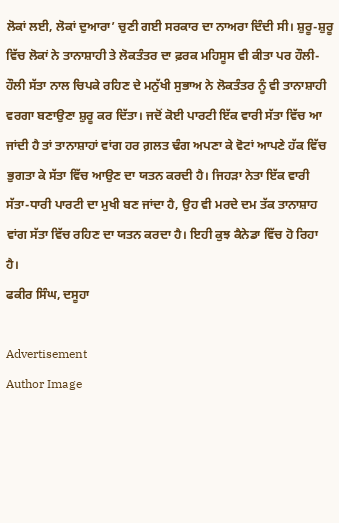ਲੋਕਾਂ ਲਈ, ਲੋਕਾਂ ਦੁਆਰਾ’ ਚੁਣੀ ਗਈ ਸਰਕਾਰ ਦਾ ਨਾਅਰਾ ਦਿੰਦੀ ਸੀ। ਸ਼ੁਰੂ-ਸ਼ੁਰੂ ਵਿੱਚ ਲੋਕਾਂ ਨੇ ਤਾਨਾਸ਼ਾਹੀ ਤੇ ਲੋਕਤੰਤਰ ਦਾ ਫ਼ਰਕ ਮਹਿਸੂਸ ਵੀ ਕੀਤਾ ਪਰ ਹੌਲੀ-ਹੌਲੀ ਸੱਤਾ ਨਾਲ ਚਿਪਕੇ ਰਹਿਣ ਦੇ ਮਨੁੱਖੀ ਸੁਭਾਅ ਨੇ ਲੋਕਤੰਤਰ ਨੂੰ ਵੀ ਤਾਨਾਸ਼ਾਹੀ ਵਰਗਾ ਬਣਾਉਣਾ ਸ਼ੁਰੂ ਕਰ ਦਿੱਤਾ। ਜਦੋਂ ਕੋਈ ਪਾਰਟੀ ਇੱਕ ਵਾਰੀ ਸੱਤਾ ਵਿੱਚ ਆ ਜਾਂਦੀ ਹੈ ਤਾਂ ਤਾਨਾਸ਼ਾਹਾਂ ਵਾਂਗ ਹਰ ਗ਼ਲਤ ਢੰਗ ਅਪਣਾ ਕੇ ਵੋਟਾਂ ਆਪਣੇ ਹੱਕ ਵਿੱਚ ਭੁਗਤਾ ਕੇ ਸੱਤਾ ਵਿੱਚ ਆਉਣ ਦਾ ਯਤਨ ਕਰਦੀ ਹੈ। ਜਿਹੜਾ ਨੇਤਾ ਇੱਕ ਵਾਰੀ ਸੱਤਾ-ਧਾਰੀ ਪਾਰਟੀ ਦਾ ਮੁਖੀ ਬਣ ਜਾਂਦਾ ਹੈ, ਉਹ ਵੀ ਮਰਦੇ ਦਮ ਤੱਕ ਤਾਨਾਸ਼ਾਹ ਵਾਂਗ ਸੱਤਾ ਵਿੱਚ ਰਹਿਣ ਦਾ ਯਤਨ ਕਰਦਾ ਹੈ। ਇਹੀ ਕੁਝ ਕੈਨੇਡਾ ਵਿੱਚ ਹੋ ਰਿਹਾ ਹੈ।
ਫਕੀਰ ਸਿੰਘ, ਦਸੂਹਾ

Advertisement
Author Image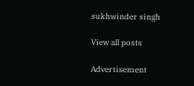sukhwinder singh

View all posts

Advertisement